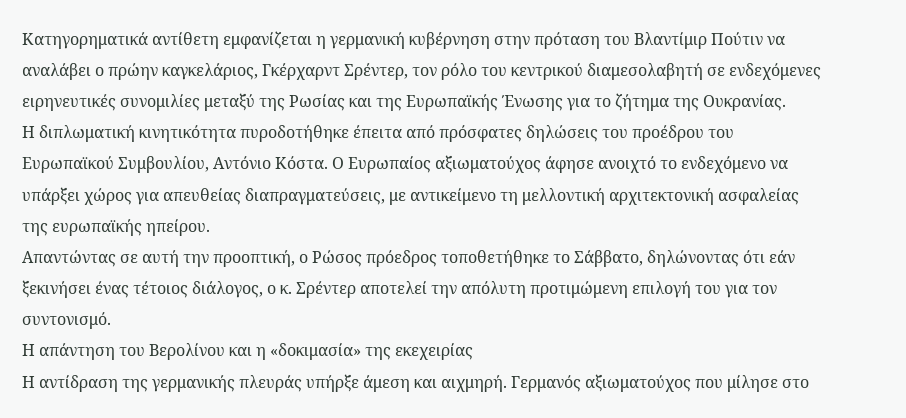Κατηγορηματικά αντίθετη εμφανίζεται η γερμανική κυβέρνηση στην πρόταση του Βλαντίμιρ Πούτιν να αναλάβει ο πρώην καγκελάριος, Γκέρχαρντ Σρέντερ, τον ρόλο του κεντρικού διαμεσολαβητή σε ενδεχόμενες ειρηνευτικές συνομιλίες μεταξύ της Ρωσίας και της Ευρωπαϊκής Ένωσης για το ζήτημα της Ουκρανίας.
Η διπλωματική κινητικότητα πυροδοτήθηκε έπειτα από πρόσφατες δηλώσεις του προέδρου του Ευρωπαϊκού Συμβουλίου, Αντόνιο Κόστα. Ο Ευρωπαίος αξιωματούχος άφησε ανοιχτό το ενδεχόμενο να υπάρξει χώρος για απευθείας διαπραγματεύσεις, με αντικείμενο τη μελλοντική αρχιτεκτονική ασφαλείας της ευρωπαϊκής ηπείρου.
Απαντώντας σε αυτή την προοπτική, ο Ρώσος πρόεδρος τοποθετήθηκε το Σάββατο, δηλώνοντας ότι εάν ξεκινήσει ένας τέτοιος διάλογος, ο κ. Σρέντερ αποτελεί την απόλυτη προτιμώμενη επιλογή του για τον συντονισμό.
Η απάντηση του Βερολίνου και η «δοκιμασία» της εκεχειρίας
Η αντίδραση της γερμανικής πλευράς υπήρξε άμεση και αιχμηρή. Γερμανός αξιωματούχος που μίλησε στο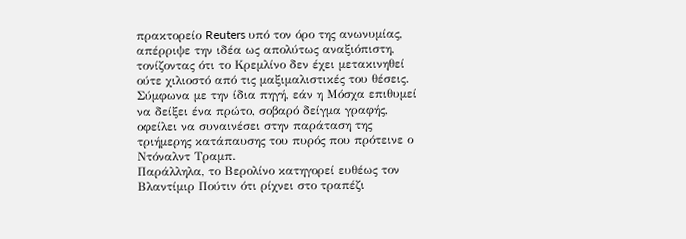πρακτορείο Reuters υπό τον όρο της ανωνυμίας, απέρριψε την ιδέα ως απολύτως αναξιόπιστη, τονίζοντας ότι το Κρεμλίνο δεν έχει μετακινηθεί ούτε χιλιοστό από τις μαξιμαλιστικές του θέσεις.
Σύμφωνα με την ίδια πηγή, εάν η Μόσχα επιθυμεί να δείξει ένα πρώτο, σοβαρό δείγμα γραφής, οφείλει να συναινέσει στην παράταση της τριήμερης κατάπαυσης του πυρός που πρότεινε ο Ντόναλντ Τραμπ.
Παράλληλα, το Βερολίνο κατηγορεί ευθέως τον Βλαντίμιρ Πούτιν ότι ρίχνει στο τραπέζι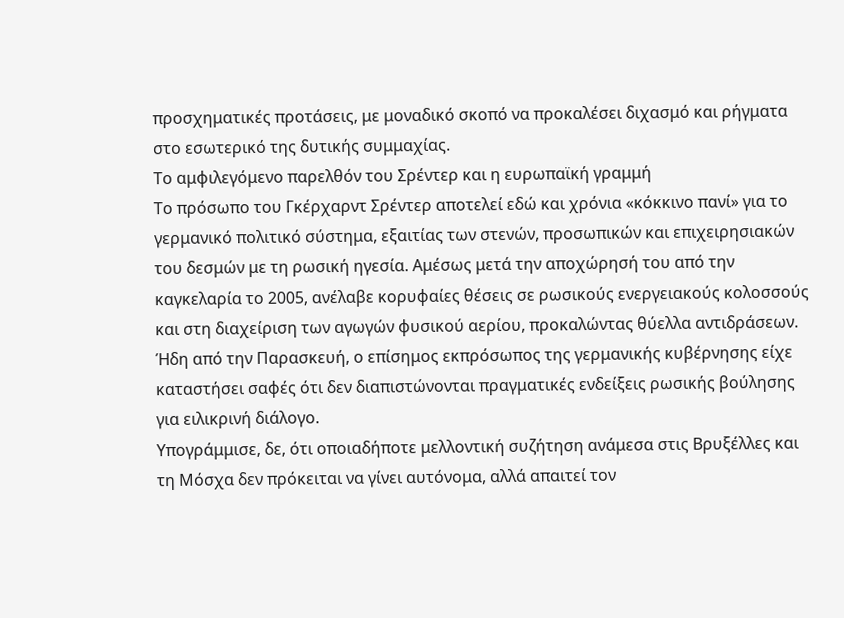προσχηματικές προτάσεις, με μοναδικό σκοπό να προκαλέσει διχασμό και ρήγματα στο εσωτερικό της δυτικής συμμαχίας.
Το αμφιλεγόμενο παρελθόν του Σρέντερ και η ευρωπαϊκή γραμμή
Το πρόσωπο του Γκέρχαρντ Σρέντερ αποτελεί εδώ και χρόνια «κόκκινο πανί» για το γερμανικό πολιτικό σύστημα, εξαιτίας των στενών, προσωπικών και επιχειρησιακών του δεσμών με τη ρωσική ηγεσία. Αμέσως μετά την αποχώρησή του από την καγκελαρία το 2005, ανέλαβε κορυφαίες θέσεις σε ρωσικούς ενεργειακούς κολοσσούς και στη διαχείριση των αγωγών φυσικού αερίου, προκαλώντας θύελλα αντιδράσεων.
Ήδη από την Παρασκευή, ο επίσημος εκπρόσωπος της γερμανικής κυβέρνησης είχε καταστήσει σαφές ότι δεν διαπιστώνονται πραγματικές ενδείξεις ρωσικής βούλησης για ειλικρινή διάλογο.
Υπογράμμισε, δε, ότι οποιαδήποτε μελλοντική συζήτηση ανάμεσα στις Βρυξέλλες και τη Μόσχα δεν πρόκειται να γίνει αυτόνομα, αλλά απαιτεί τον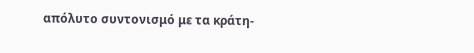απόλυτο συντονισμό με τα κράτη-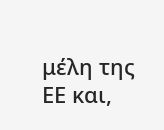μέλη της ΕΕ και,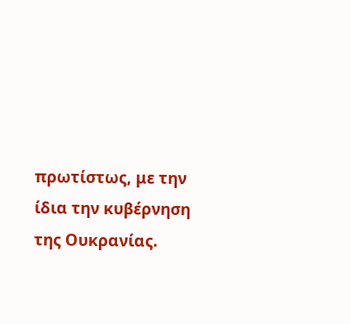πρωτίστως, με την ίδια την κυβέρνηση της Ουκρανίας.